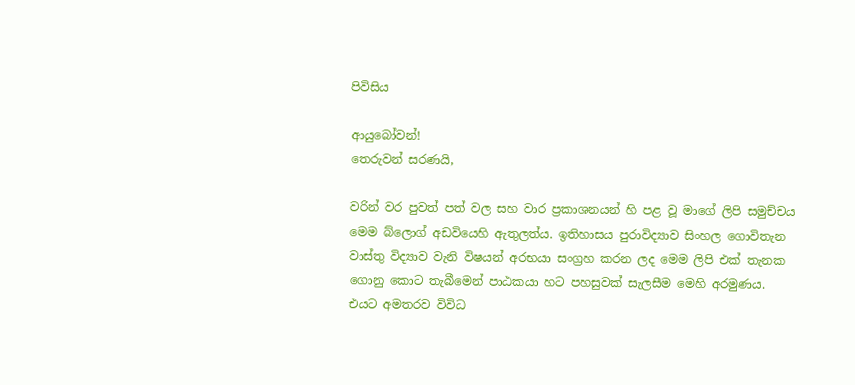පිවිසිය

ආයුබෝවන්!
තෙරුවන් සරණයි,

වරින් වර පුවත් පත් වල සහ වාර ප්‍රකාශනයන් හි පළ වූ මාගේ ලිපි සමුච්චය මෙම බ්ලොග් අඩවියෙහි ඇතුලත්ය. ඉතිහාසය පුරාවිද්‍යාව සිංහල ගොවිතැන වාස්තු විද්‍යාව වැනි විෂයන් අරභයා සංග්‍රහ කරන ලද මෙම ලිපි එක් තැනක ගොනු කොට තැබීමෙන් පාඨකයා හට පහසුවක් සැලසීම මෙහි අරමුණය. එයට අමතරව විවිධ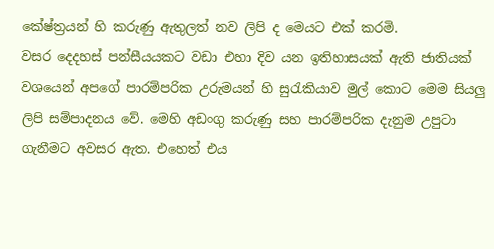කේෂ්ත්‍රයන් හි කරුණු ඇතුලත් නව ලිපි ද මෙයට එක් කරමි.
වසර දෙදහස් පන්සීයයකට වඩා එහා දිව යන ඉතිහාසයක් ඇති ජාතියක් වශයෙන් අපගේ පාරම්පරික උරුමයන් හි සුරැකියාව මුල් කොට මෙම සියලු ලිපි සම්පාදනය වේ. මෙහි අඩංගු කරුණු සහ පාරම්පරික දැනුම උපුටා ගැනීමට අවසර ඇත. එහෙත් එය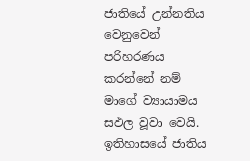ජාතියේ උන්නතිය වෙනුවෙන් පරිහරණය කරන්නේ නම් මාගේ ව්‍යායාමය සඵල වූවා වෙයි.
ඉතිහාසයේ ජාතිය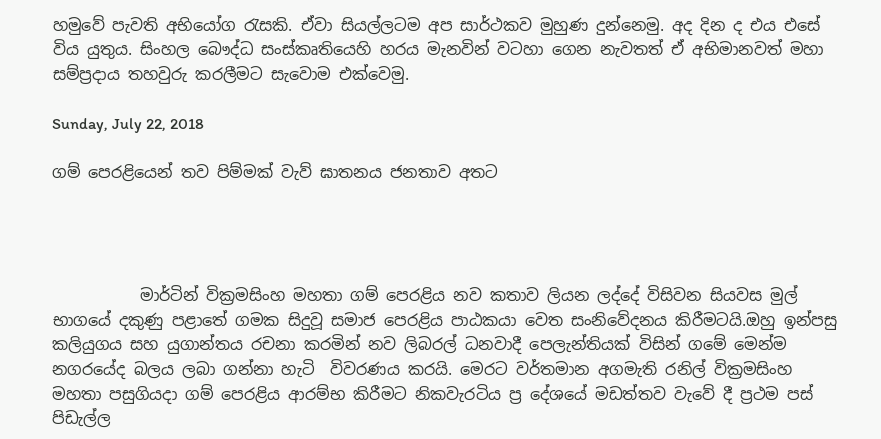හමුවේ පැවති අභියෝග රැසකි. ඒවා සියල්ලටම අප සාර්ථකව මුහුණ දුන්නෙමු. අද දින ද එය එසේ විය යුතුය. සිංහල බෞද්ධ සංස්කෘතියෙහි හරය මැනවින් වටහා ගෙන නැවතත් ඒ අභිමානවත් මහා සම්ප්‍රදාය තහවුරු කරලීමට සැවොම ‍එක්වෙමු.

Sunday, July 22, 2018

ගම් පෙරළියෙන් තව පිම්මක් වැව් ඝාතනය ජනතාව අතට




           මාර්ටින් වික්‍රමසිංහ මහතා ගම් පෙරළිය නව කතාව ලියන ලද්දේ විසිවන සියවස මුල් භාගයේ දකුණු පළාතේ ගමක සිදුවූ සමාජ පෙරළිය පාඨකයා වෙත සංනිවේදනය කිරීමටයි.ඔහු ඉන්පසු කලියුගය සහ යුගාන්තය රචනා කරමින් නව ලිබරල් ධනවාදී පෙලැන්තියක් විසින් ගමේ මෙන්ම නගරයේද බලය ලබා ගන්නා හැටි  විවරණය කරයි. මෙරට වර්තමාන අගමැති රනිල් වික්‍රමසිංහ මහතා පසුගියදා ගම් පෙරළිය ආරම්භ කිරීමට නිකවැරටිය ප්‍ර දේශයේ මඩත්තව වැවේ දී ප්‍රථම පස් පිඩැල්ල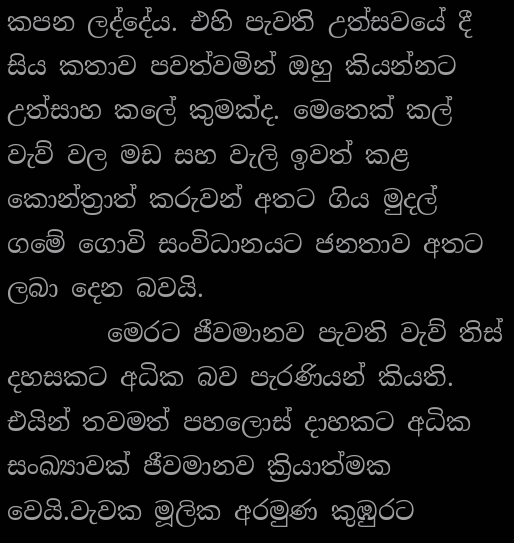කපන ලද්දේය. එහි පැවති උත්සවයේ දී සිය කතාව පවත්වමින් ඔහු කියන්නට උත්සාහ කලේ කුමක්ද. මෙතෙක් කල් වැව් වල මඩ සහ වැලි ඉවත් කළ කොන්ත්‍රාත් කරුවන් අතට ගිය මුදල් ගමේ ගොවි සංවිධානයට ජනතාව අතට ලබා දෙන බවයි.
        මෙරට ජීවමානව පැවති වැව් තිස් දහසකට අධික බව පැරණියන් කියති. එයින් තවමත් පහලොස් දාහකට අධික සංඛ්‍යාවක් ජීවමානව ක්‍රියාත්මක වෙයි.වැවක මූලික අරමුණ කුඹුරට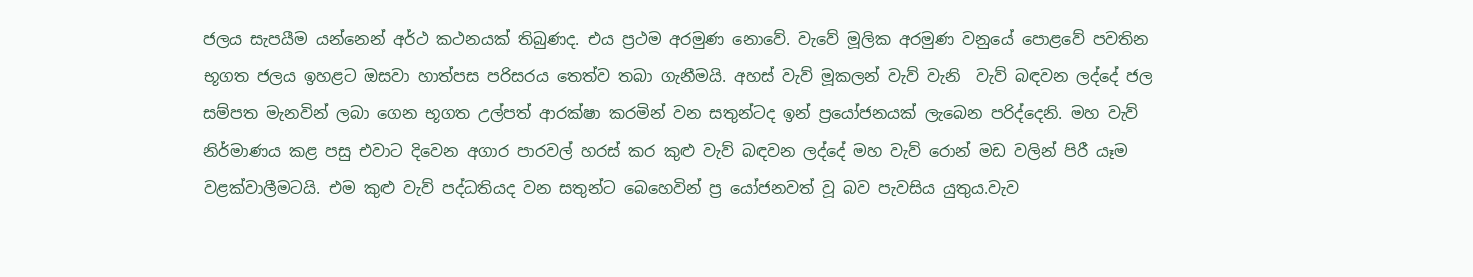ජලය සැපයීම යන්නෙන් අර්ථ කථනයක් තිබුණද. එය ප්‍රථම අරමුණ නොවේ. වැවේ මූලික අරමුණ වනුයේ පොළවේ පවතින භූගත ජලය ඉහළට ඔසවා හාත්පස පරිසරය තෙත්ව තබා ගැනීමයි. අහස් වැව් මූකලන් වැව් වැනි  වැව් බඳවන ලද්දේ ජල සම්පත මැනවින් ලබා ගෙන භූගත උල්පත් ආරක්ෂා කරමින් වන සතුන්ටද ඉන් ප්‍රයෝජනයක් ලැබෙන පරිද්දෙනි. මහ වැව් නිර්මාණය කළ පසු එවාට දිවෙන අගාර පාරවල් හරස් කර කුළු වැව් බඳවන ලද්දේ මහ වැව් රොන් මඩ වලින් පිරී යෑම වළක්වාලීමටයි. එම කුළු වැව් පද්ධතියද වන සතුන්ට බෙහෙවින් ප්‍ර යෝජනවත් වූ බව පැවසිය යුතුය.වැව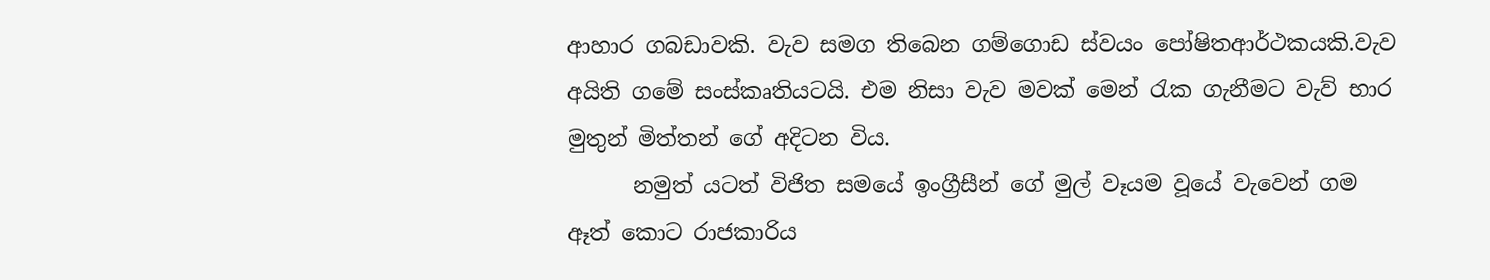ආහාර ගබඩාවකි. වැව සමග තිබෙන ගම්ගොඩ ස්වයං පෝෂිතආර්ථකයකි.වැව අයිති ගමේ සංස්කෘතියටයි. එම නිසා වැව මවක් මෙන් රැක ගැනීමට වැව් භාර මුතුන් මිත්තන් ගේ අදිටන විය.
      නමුත් යටත් විජිත සමයේ ඉංග්‍රීසීන් ගේ මුල් වෑයම වූයේ වැවෙන් ගම ඈත් කොට රාජකාරිය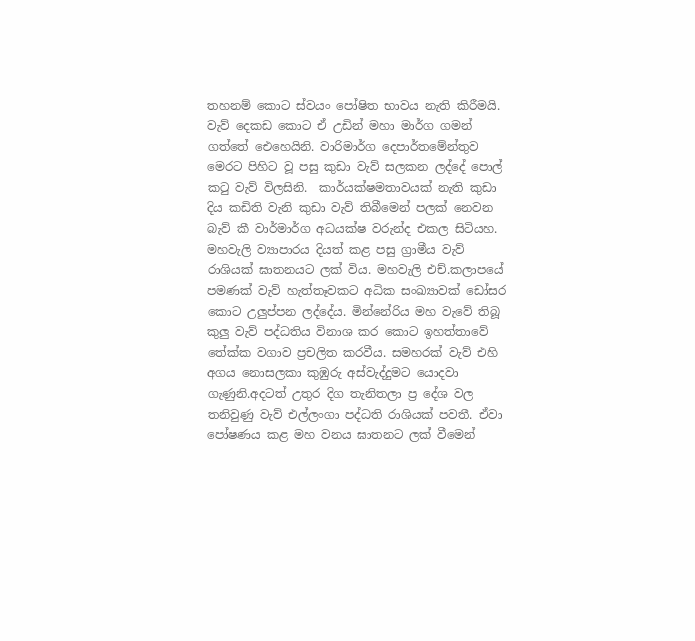තහනම් කොට ස්වයං පෝෂිත භාවය නැති කිරීමයි. වැව් දෙකඩ කොට ඒ උඩින් මහා මාර්ග ගමන් ගත්තේ ඓහෙයිනි. වාරිමාර්ග දෙපාර්තමේන්තුව මෙරට පිහිට වූ පසු කුඩා වැව් සලකන ලද්දේ පොල් කටු වැව් විලසිනි.  කාර්යක්ෂමතාවයක් නැති කුඩා දිය කඩිති වැනි කුඩා වැව් තිබීමෙන් පලක් නෙවන බැව් කී වාර්මාර්ග අධයක්ෂ වරුන්ද එකල සිටියහ. මහවැලි ව්‍යාපාරය දියත් කළ පසු ග්‍රාමීය වැව් රාශියක් ඝාතනයට ලක් විය. මහවැලි එච්.කලාපයේ පමණක් වැව් හැත්තෑවකට අධික සංඛ්‍යාවක් ඩෝසර කොට උලුප්පන ලද්දේය. මින්නේරිය මහ වැවේ තිබූ කුලු වැව් පද්ධතිය විනාශ කර කොට ඉහත්තාවේ තේක්ක වගාව ප්‍රචලිත කරවීය. සමහරක් වැව් එහි අගය නොසලකා කුඹුරු අස්වැද්දුමට යොදවා ගැණුනි.අදටත් උතුර දිග තැනිතලා ප්‍ර දේශ වල තනිවුණු වැව් එල්ලංගා පද්ධති රාශියක් පවතී. ඒවා පෝෂණය කළ මහ වනය ඝාතනට ලක් වීමෙන්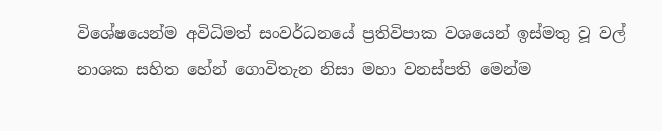විශේෂයෙන්ම අවිධිමත් සංවර්ධනයේ ප්‍රතිවිපාක වශයෙන් ඉස්මතු වූ වල් නාශක සහිත හේන් ගොවිතැන නිසා මහා වනස්පති මෙන්ම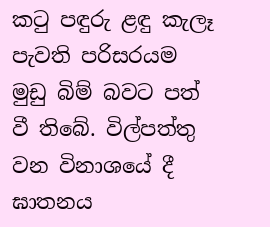කටු පඳුරු ළඳු කැලෑ පැවති පරිසරයම මුඩු බිම් බවට පත් වී තිබේ. විල්පත්තු වන විනාශයේ දී ඝාතනය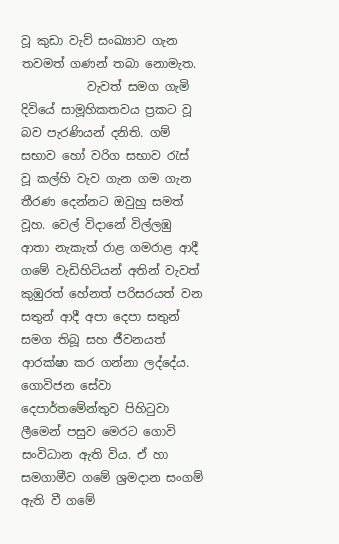වූ කුඩා වැව් සංඛ්‍යාව ගැන තවමත් ගණන් තබා නොමැත.
           වැවත් සමග ගැමි දිවියේ සාමූහිකතවය ප්‍රකට වූ බව පැරණියන් දනිති. ගම් සභාව හෝ වරිග සභාව රැස් වූ කල්හි වැව ගැන ගම ගැන තීරණ දෙන්නට ඔවුහු සමත් වූහ. වෙල් විදානේ විල්ලඹු ආතා නැකැත් රාළ ගමරාළ ආදී ගමේ වැඩිහිටියන් අතින් වැවත් කුඹුරත් හේනත් පරිසරයත් වන සතුන් ආදී අපා දෙපා සතුන් සමග තිබූ සහ ජීවනයත් ආරක්ෂා කර ගන්නා ලද්දේය. ගොවිජන සේවා දෙපාර්තමේන්තුව පිහිටුවා ලීමෙන් පසුව මෙරට ගොවි සංවිධාන ඇති විය. ඒ හා සමගාමීව ගමේ ශ්‍රමදාන සංගම් ඇති වී ගමේ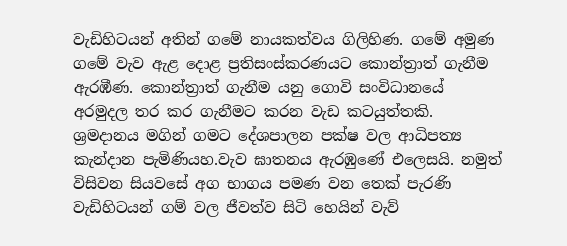වැඩිහිටයන් අතින් ගමේ නායකත්වය ගිලිහිණ. ගමේ අමුණ ගමේ වැව ඇළ දොළ ප්‍රතිසංස්කරණයට කොන්ත්‍රාත් ගැනීම ඇරඹීණ. කොන්ත්‍රාත් ගැනීම යනු ගොවි සංවිධානයේ අරමුදල තර කර ගැනීමට කරන වැඩ කටයුත්තකි. ශ්‍රමදානය මගින් ගමට දේශපාලන පක්ෂ වල ආධිපත්‍ය කැන්දාන පැමිණියහ.වැව ඝාතනය ඇරඹුණේ එලෙසයි. නමුත් විසිවන සියවසේ අග භාගය පමණ වන තෙක් පැරණි වැඩිහිටයන් ගම් වල ජීවත්ව සිටි හෙයින් වැව්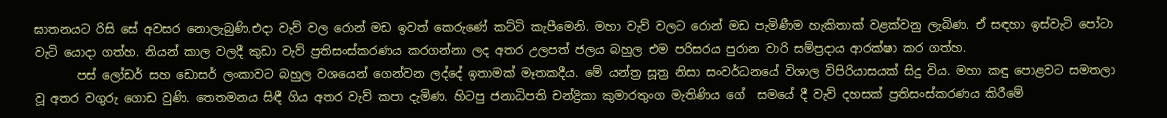ඝාතනයට රිසි සේ අවසර නොලැබුණි.එදා වැව් වල රොන් මඩ ඉවත් කෙරුණේ කට්ටි කැපීමෙනි. මහා වැව් වලට රොන් මඩ පැමිණීම හැකිතාක් වළක්වනු ලැබිණ. ඒ සඳහා ඉස්වැටි පෝටා වැටි යොදා ගත්හ. නියන් කාල වලදී කුඩා වැව් ප්‍රතිසංස්කරණය කරගන්නා ලද අතර උලපත් ජලය බහුල එම පරිසරය පුරාන වාරි සම්ප්‍රදාය ආරක්ෂා කර ගත්හ.
       පස් ලෝඩර් සහ ඩොසර් ලංකාවට බහුල වශයෙන් ගෙන්වන ලද්දේ ඉතාමක් මෑතකදීය. මේ යන්ත්‍ර සූත්‍ර නිසා සංවර්ධනයේ විශාල විපිරියාසයක් සිදු විය. මහා කඳු පොළවට සමතලා වූ අතර වගුරු ගොඩ වුණි. තෙතමනය සිඳී ගිය අතර වැව් කපා දැමිණ. හිටපු ජනාධිපති චන්ද්‍රිකා කුමාරතුංග මැතිණිය ගේ  සමයේ දී වැව් දහසක් ප්‍රතිසංස්කරණය කිරීමේ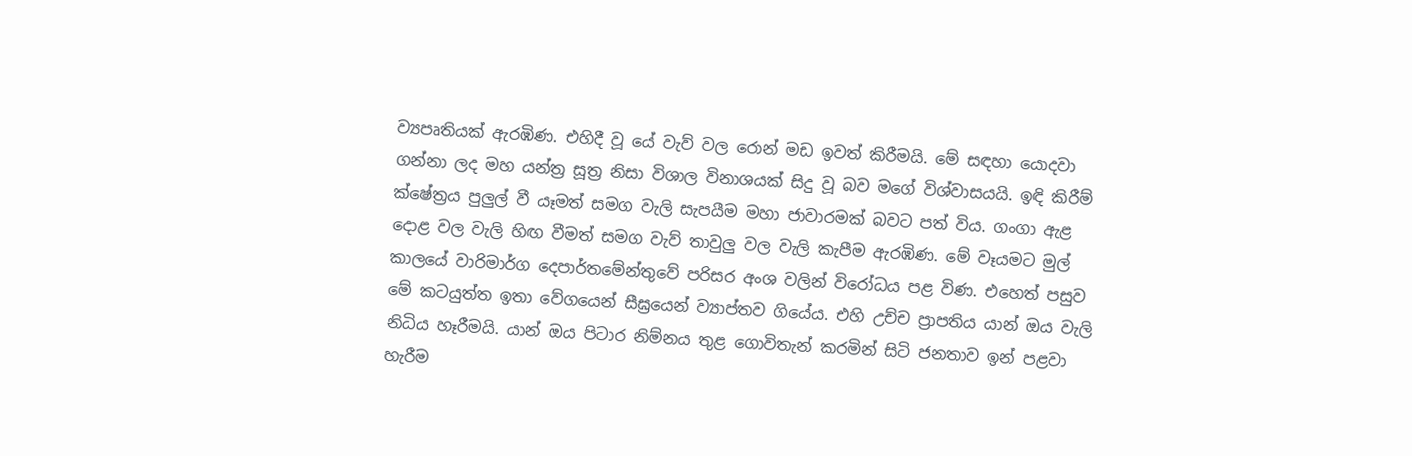ව්‍යපෘතියක් ඇරඹිණ. එහිදී වූ යේ වැව් වල රොන් මඩ ඉවත් කිරීමයි. මේ සඳහා යොදවා ගන්නා ලද මහ යන්ත්‍ර සූත්‍ර නිසා විශාල විනාශයක් සිදු වූ බව මගේ විශ්වාසයයි. ඉඳි කිරීම් ක්ෂේත්‍රය පුලුල් වී යෑමත් සමග වැලි සැපයීම මහා ජාවාරමක් බවට පත් විය. ගංගා ඇළ දොළ වල වැලි හිඟ වීමත් සමග වැව් තාවුලු වල වැලි කැපීම ඇරඹිණ. මේ වෑයමට මුල් කාලයේ වාරිමාර්ග දෙපාර්තමේන්තුවේ පරිසර අංශ වලින් විරෝධය පළ විණ. එහෙත් පසුව  මේ කටයුත්ත ඉතා වේගයෙන් සීඝ්‍රයෙන් ව්‍යාප්තව ගියේය. එහි උච්ච ප්‍රාපතිය යාන් ඔය වැලි නිධිය හෑරීමයි. යාන් ඔය පිටාර නිම්නය තුළ ගොවිතැන් කරමින් සිටි ජනතාව ඉන් පළවා හැරීම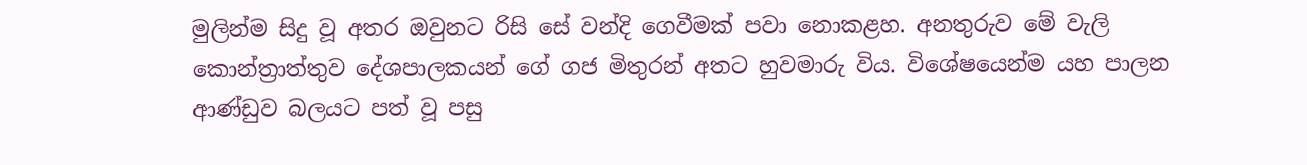මුලින්ම සිදු වූ අතර ඔවුනට රිසි සේ වන්දි ගෙවීමක් පවා නොකළහ. අනතුරුව මේ වැලි කොන්ත්‍රාත්තුව දේශපාලකයන් ගේ ගජ මිතුරන් අතට හුවමාරු විය. විශේෂයෙන්ම යහ පාලන  ආණ්ඩුව බලයට පත් වූ පසු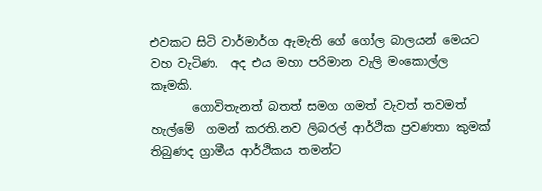එවකට සිටි වාර්මාර්ග ඇමැති ගේ ගෝල බාලයන් මෙයට වහ වැටිණ.  අද එය මහා පරිමාන වැලි මංකොල්ල කෑමකි.
       ගොවිතැනත් බතත් සමග ගමත් වැවත් තවමත් හැල්මේ  ගමන් කරති.නව ලිබරල් ආර්ථික ප්‍රවණතා කුමක් තිබුණද ග්‍රාමීය ආර්ථිකය තමන්ට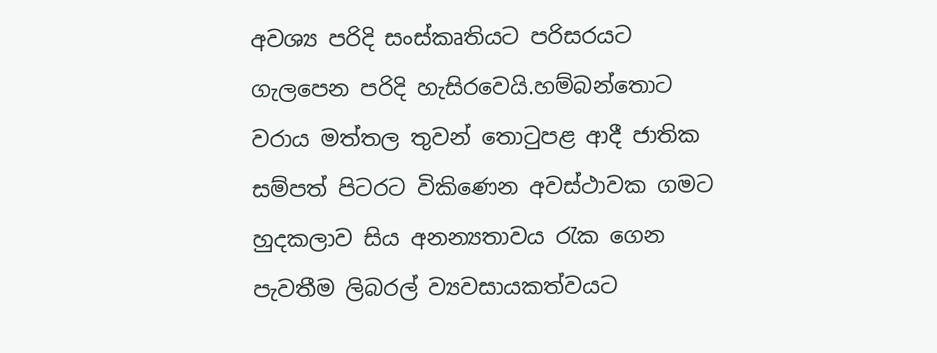අවශ්‍ය පරිදි සංස්කෘතියට පරිසරයට ගැලපෙන පරිදි හැසිරවෙයි.හම්බන්තොට වරාය මත්තල තුවන් තොටුපළ ආදී ජාතික සම්පත් පිටරට විකිණෙන අවස්ථාවක ගමට හුදකලාව සිය අනන්‍යතාවය රැක ගෙන පැවතීම ලිබරල් ව්‍යවසායකත්වයට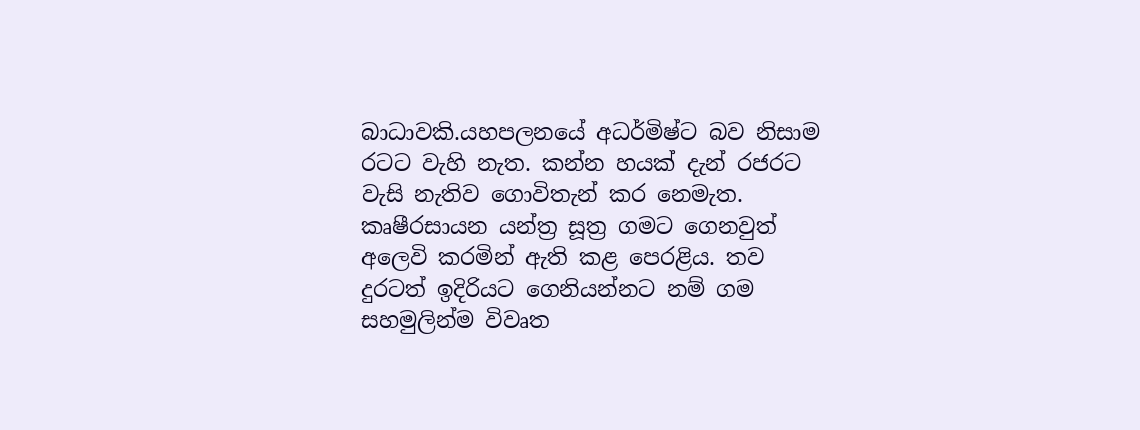බාධාවකි.යහපලනයේ අධර්මිෂ්ට බව නිසාම රටට වැහි නැත. කන්න හයක් දැන් රජරට වැසි නැතිව ගොවිතැන් කර නෙමැත. කෘෂීරසායන යන්ත්‍ර සූත්‍ර ගමට ගෙනවුත් අලෙවි කරමින් ඇති කළ පෙරළිය. තව දුරටත් ඉදිරියට ගෙනියන්නට නම් ගම සහමුලින්ම විවෘත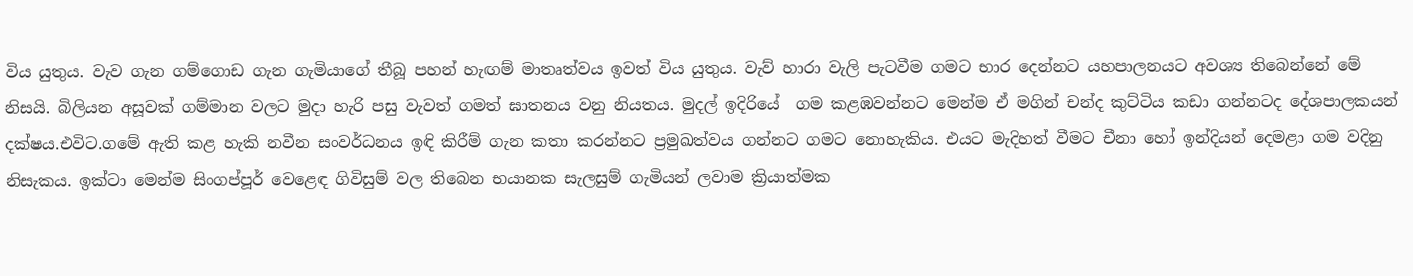විය යුතුය. වැව ගැන ගම්ගොඩ ගැන ගැමියාගේ තීබූ පහන් හැඟම් මාතෘත්වය ඉවත් විය යුතුය. වැව් හාරා වැලි පැටවීම ගමට භාර දෙන්නට යහපාලනයට අවශ්‍ය තිබෙන්නේ මේ නිසයි. බිලියන අසූවක් ගම්මාන වලට මුදා හැරි පසු වැවත් ගමත් ඝාතනය වනු නියතය. මුදල් ඉදිරියේ  ගම කළඹවන්නට මෙන්ම ඒ මගින් චන්ද කුට්ටිය කඩා ගන්නටද දේශපාලකයන් දක්ෂය.එවිට.ගමේ ඇති කළ හැකි නවීන සංවර්ධනය ඉඳි කිරීම් ගැන කතා කරන්නට ප්‍රමුඛත්වය ගන්නට ගමට නොහැකිය. එයට මැදිහත් වීමට චීනා හෝ ඉන්දියන් දෙමළා ගම වදිනු නිසැකය. ඉක්ටා මෙන්ම සිංගප්පූර් වෙළෙඳ ගිවිසුම් වල තිබෙන භයානක සැලසුම් ගැමියන් ලවාම ක්‍රියාත්මක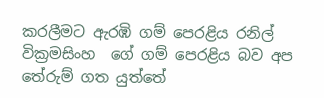කරලීමට ඇරඹි ගම් පෙරළිය රනිල් වික්‍රමසිංහ  ගේ ගම් පෙරළිය බව අප තේරුම් ගත යුත්තේ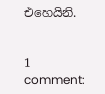එහෙයිනි.


1 comment: